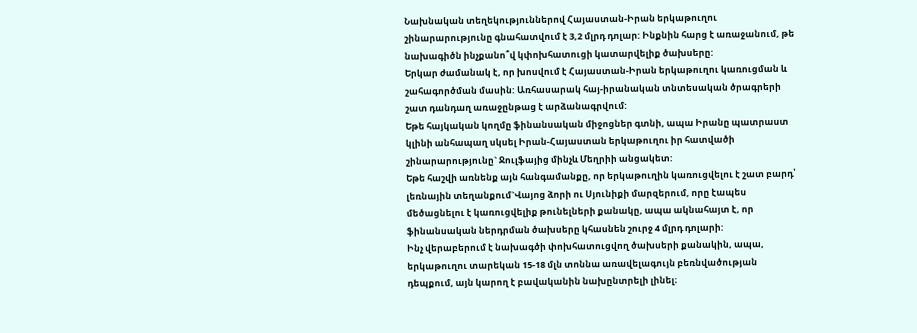Նախնական տեղեկություններով Հայաստան-Իրան երկաթուղու շինարարությունը գնահատվում է 3,2 մլրդ դոլար: Ինքնին հարց է առաջանում, թե նախագիծն ինչքանո՞վ կփոխհատուցի կատարվելիք ծախսերը:
Երկար ժամանակ է, որ խոսվում է Հայաստան-Իրան երկաթուղու կառուցման և շահագործման մասին: Առհասարակ հայ-իրանական տնտեսական ծրագրերի շատ դանդաղ առաջընթաց է արձանագրվում:
Եթե հայկական կողմը ֆինանսական միջոցներ գտնի, ապա Իրանը պատրաստ կլինի անհապաղ սկսել Իրան-Հայաստան երկաթուղու իր հատվածի շինարարությունը` Ջուլֆայից մինչև Մեղրիի անցակետ:
Եթե հաշվի առնենք այն հանգամանքը, որ երկաթուղին կառուցվելու է շատ բարդ՝ լեռնային տեղանքում`Վայոց ձորի ու Սյունիքի մարզերում, որը էապես մեծացնելու է կառուցվելիք թունելների քանակը, ապա ակնահայտ է, որ ֆինանսական ներդրման ծախսերը կհասնեն շուրջ 4 մլրդ դոլարի:
Ինչ վերաբերում է նախագծի փոխհատուցվող ծախսերի քանակին, ապա, երկաթուղու տարեկան 15-18 մլն տոննա առավելագույն բեռնվածության դեպքում, այն կարող է բավականին նախընտրելի լինել։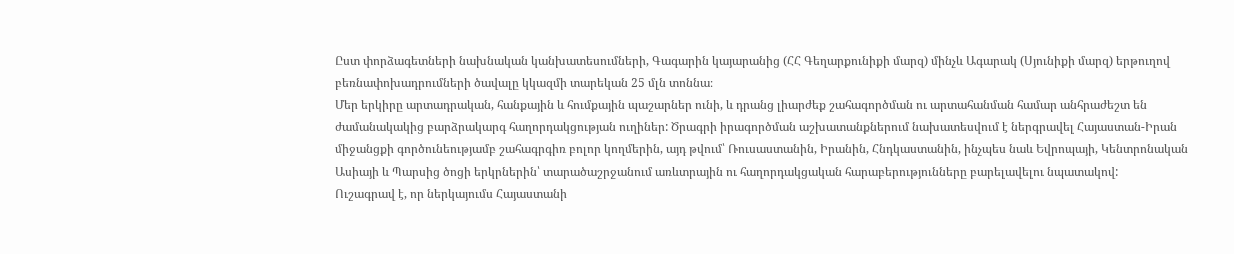Ըստ փորձագետների նախնական կանխատեսումների, Գագարին կայարանից (ՀՀ Գեղարքունիքի մարզ) մինչև Ագարակ (Սյունիքի մարզ) երթուղով բեռնափոխադրումների ծավալը կկազմի տարեկան 25 մլն տոննա։
Մեր երկիրը արտադրական, հանքային և հումքային պաշարներ ունի, և դրանց լիարժեք շահագործման ու արտահանման համար անհրաժեշտ են ժամանակակից բարձրակարգ հաղորդակցության ուղիներ: Ծրագրի իրագործման աշխատանքներում նախատեսվում է ներգրավել Հայաստան-Իրան միջանցքի գործունեությամբ շահագրգիռ բոլոր կողմերին, այդ թվում՝ Ռուսաստանին, Իրանին, Հնդկաստանին, ինչպես նաև Եվրոպայի, Կենտրոնական Ասիայի և Պարսից ծոցի երկրներին՝ տարածաշրջանում առևտրային ու հաղորդակցական հարաբերությունները բարելավելու նպատակով:
Ուշագրավ է, որ ներկայումս Հայաստանի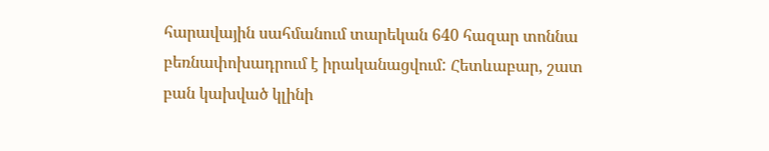հարավային սահմանում տարեկան 640 հազար տոննա բեռնափոխադրում է իրականացվում: Հետևաբար, շատ բան կախված կլինի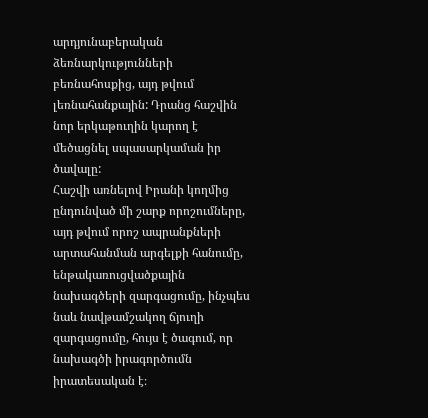արդյունաբերական ձեռնարկությունների բեռնահոսքից, այդ թվում լեռնահանքային: Դրանց հաշվին նոր երկաթուղին կարող է մեծացնել սպասարկաման իր ծավալը:
Հաշվի առնելով Իրանի կողմից ընդունված մի շարք որոշումները, այդ թվում որոշ ապրանքների արտահանման արգելքի հանումը, ենթակառուցվածքային նախագծերի զարգացումը, ինչպես նաև նավթամշակող ճյուղի զարգացումը, հույս է ծագում, որ նախագծի իրագործումն իրատեսական է։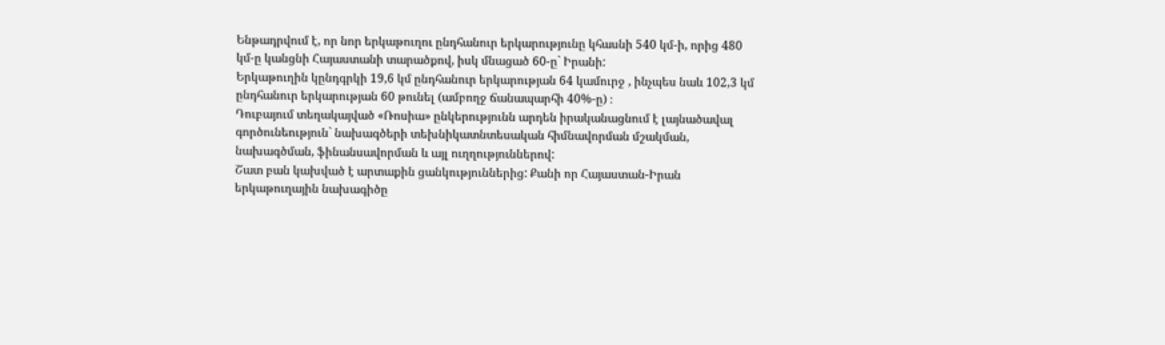Ենթադրվում է, որ նոր երկաթուղու ընդհանուր երկարությունը կհասնի 540 կմ-ի, որից 480 կմ-ը կանցնի Հայաստանի տարածքով, իսկ մնացած 60-ը` Իրանի:
Երկաթուղին կընդգրկի 19,6 կմ ընդհանուր երկարության 64 կամուրջ , ինչպես նաև 102,3 կմ ընդհանուր երկարության 60 թունել (ամբողջ ճանապարհի 40%-ը) ։
Դուբայում տեղակայված «Ռոսիա» ընկերությունն արդեն իրականացնում է լայնածավալ գործունեություն` նախագծերի տեխնիկատնտեսական հիմնավորման մշակման, նախագծման, ֆինանսավորման և այլ ուղղություններով:
Շատ բան կախված է արտաքին ցանկություններից: Քանի որ Հայաստան-Իրան երկաթուղային նախագիծը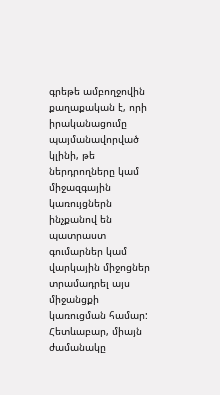գրեթե ամբողջովին քաղաքական է, որի իրականացումը պայմանավորված կլինի, թե ներդրողները կամ միջազգային կառույցներն ինչքանով են պատրաստ գումարներ կամ վարկային միջոցներ տրամադրել այս միջանցքի կառուցման համար:
Հետևաբար, միայն ժամանակը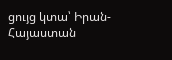ցույց կտա՝ Իրան-Հայաստան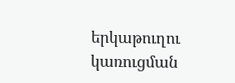երկաթուղու կառուցման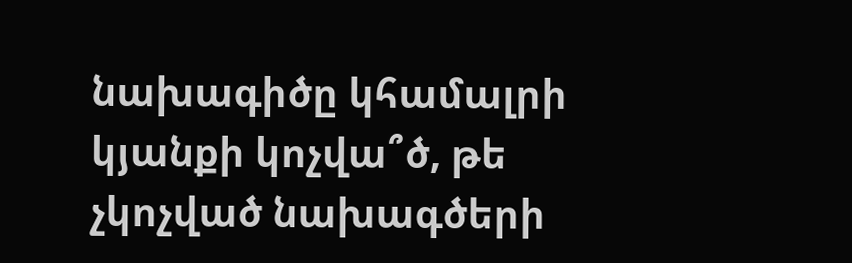նախագիծը կհամալրի կյանքի կոչվա՞ծ, թե չկոչված նախագծերի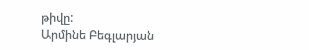թիվը:
Արմինե Բեգլարյան